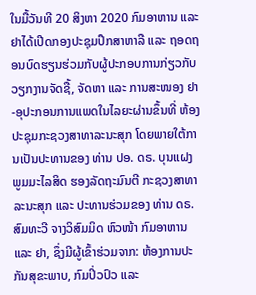ໃນມື້ວັນທີ 20 ສິງຫາ 2020 ກົມອາຫານ ແລະ ຢາໄດ້ເປີດກອງປະຊຸມປຶກສາຫາລື ແລະ ຖອດຖອນບົດຮຽນຮ່ວມກັບຜູ້ປະກອບການກ່ຽວກັບວຽກງານຈັດຊື້, ຈັດຫາ ແລະ ການສະໜອງ ຢາ-ອຸປະກອນການແພດໃນໄລຍະຜ່ານຂຶ້ນທີ່ ຫ້ອງປະຊຸມກະຊວງສາທາລະນະສຸກ ໂດຍພາຍໃຕ້ການເປັນປະທານຂອງ ທ່ານ ປອ. ດຣ. ບຸນແຝງ ພູມມະໄລສິດ ຮອງລັດຖະມົນຕີ ກະຊວງສາທາລະນະສຸກ ແລະ ປະທານຮ່ວມຂອງ ທ່ານ ດຣ. ສົມທະວີ ຈາງວິສົມມິດ ຫົວໜ້າ ກົມອາຫານ ແລະ ຢາ, ຊຶ່ງມີຜູ້ເຂົ້າຮ່ວມຈາກ: ຫ້ອງການປະກັນສຸຂະພາບ, ກົມປິ່ວປົວ ແລະ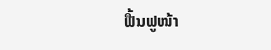ຟື້ນຟູໜ້າ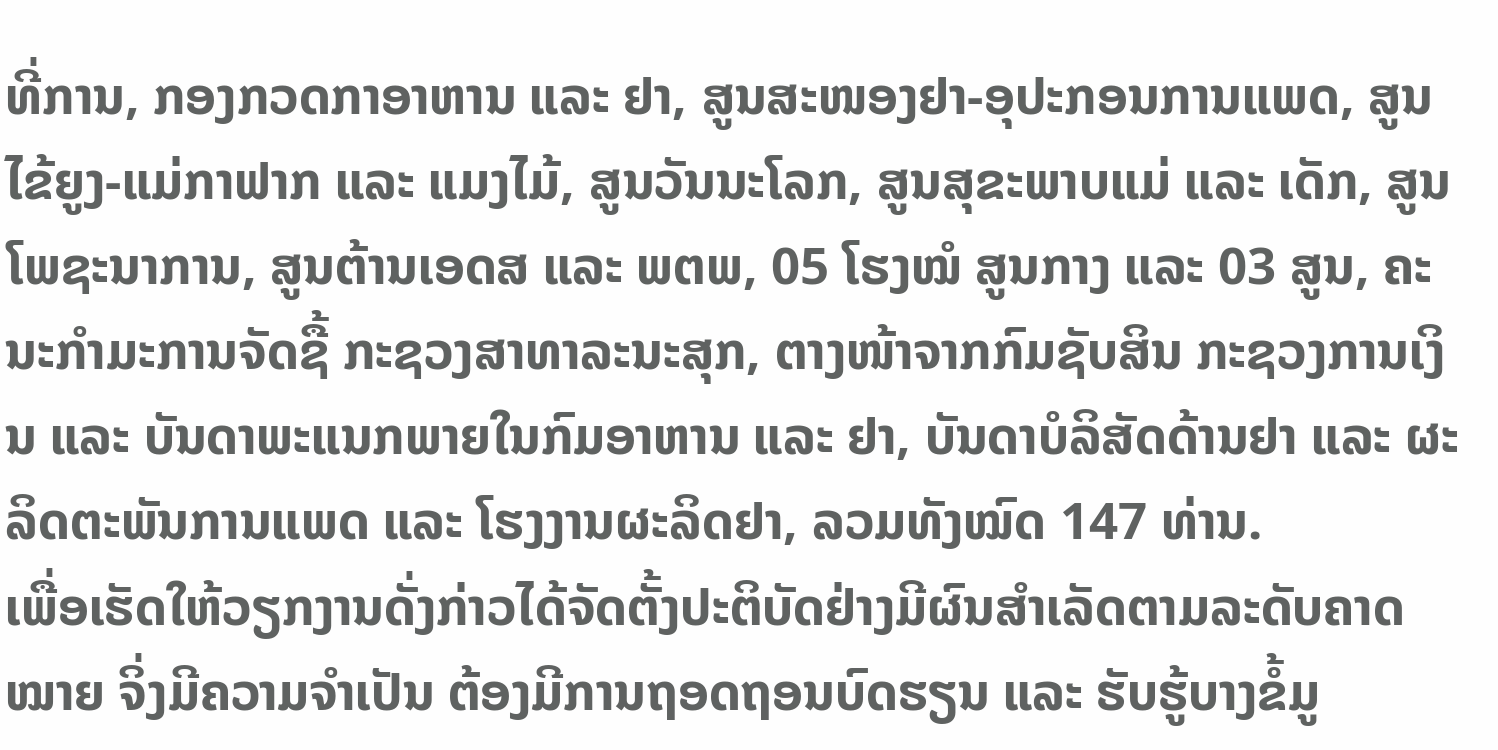ທີ່ການ, ກອງກວດກາອາຫານ ແລະ ຢາ, ສູນສະໜອງຢາ-ອຸປະກອນການແພດ, ສູນໄຂ້ຍູງ-ແມ່ກາຟາກ ແລະ ແມງໄມ້, ສູນວັນນະໂລກ, ສູນສຸຂະພາບແມ່ ແລະ ເດັກ, ສູນໂພຊະນາການ, ສູນຕ້ານເອດສ ແລະ ພຕພ, 05 ໂຮງໝໍ ສູນກາງ ແລະ 03 ສູນ, ຄະນະກໍາມະການຈັດຊື້ ກະຊວງສາທາລະນະສຸກ, ຕາງໜ້າຈາກກົມຊັບສິນ ກະຊວງການເງິນ ແລະ ບັນດາພະແນກພາຍໃນກົມອາຫານ ແລະ ຢາ, ບັນດາບໍລິສັດດ້ານຢາ ແລະ ຜະລິດຕະພັນການແພດ ແລະ ໂຮງງານຜະລິດຢາ, ລວມທັງໝົດ 147 ທ່ານ.
ເພື່ອເຮັດໃຫ້ວຽກງານດັ່ງກ່າວໄດ້ຈັດຕັ້ງປະຕິບັດຢ່າງມີຜົນສໍາເລັດຕາມລະດັບຄາດໝາຍ ຈິ່ງມີຄວາມຈໍາເປັນ ຕ້ອງມີການຖອດຖອນບົດຮຽນ ແລະ ຮັບຮູ້ບາງຂໍ້ມູ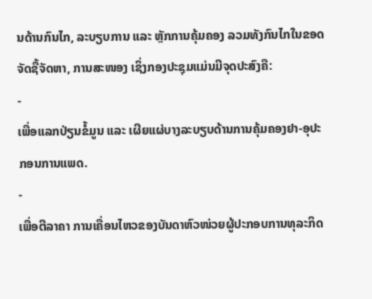ນດ້ານກົນໄກ, ລະບຽບການ ແລະ ຫຼັກການຄຸ້ມຄອງ ລວມທັງກົນໄກໃນຂອດຈັດຊື້ຈັດຫາ, ການສະໜອງ ເຊິ່ງກອງປະຊຸມແມ່ນມີຈຸດປະສົງຄື:
-
ເພື່ອແລກປ່ຽນຂໍ້ມູນ ແລະ ເຜີຍແຜ່ບາງລະບຽບດ້ານການຄຸ້ມຄອງຢາ-ອຸປະກອນການແພດ.
-
ເພື່ອຕີລາຄາ ການເຄື່ອນໄຫວຂອງບັນດາຫົວໜ່ວຍຜູ້ປະກອບການທຸລະກິດ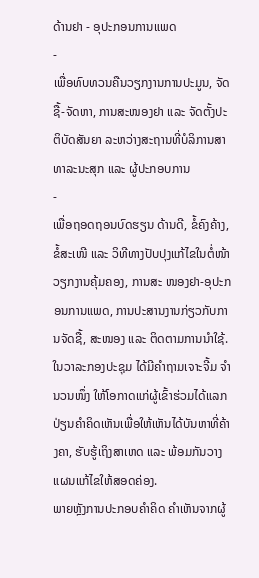ດ້ານຢາ - ອຸປະກອນການແພດ
-
ເພື່ອທົບທວນຄືນວຽກງານການປະມູນ, ຈັດຊື້-ຈັດຫາ, ການສະໜອງຢາ ແລະ ຈັດຕັ້ງປະຕິບັດສັນຍາ ລະຫວ່າງສະຖານທີ່ບໍລິການສາທາລະນະສຸກ ແລະ ຜູ້ປະກອບການ
-
ເພື່ອຖອດຖອນບົດຮຽນ ດ້ານດີ, ຂໍ້ຄົງຄ້າງ, ຂໍ້ສະເໜີ ແລະ ວິທີທາງປັບປຸງແກ້ໄຂໃນຕໍ່ໜ້າ ວຽກງານຄຸ້ມຄອງ, ການສະ ໜອງຢາ-ອຸປະກອນການແພດ, ການປະສານງານກ່ຽວກັບການຈັດຊື້, ສະໜອງ ແລະ ຕິດຕາມການນໍາໃຊ້.
ໃນວາລະກອງປະຊຸມ ໄດ້ມີຄໍາຖາມເຈາະຈີ້ມ ຈໍານວນໜຶ່ງ ໃຫ້ໂອກາດແກ່ຜູ້ເຂົ້າຮ່ວມໄດ້ແລກປ່ຽນຄໍາຄິດເຫັນເພື່ອໃຫ້ເຫັນໄດ້ບັນຫາທີ່ຄ້າງຄາ, ຮັບຮູ້ເຖິງສາເຫດ ແລະ ພ້ອມກັນວາງແຜນແກ້ໄຂໃຫ້ສອດຄ່ອງ.
ພາຍຫຼັງການປະກອບຄໍາຄິດ ຄໍາເຫັນຈາກຜູ້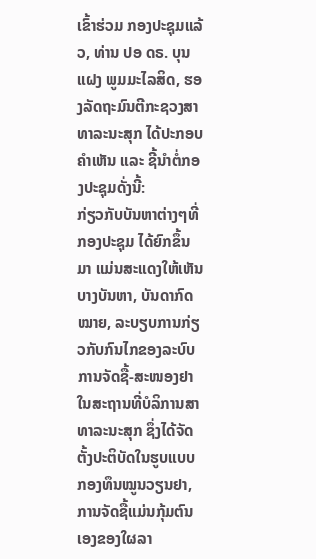ເຂົ້າຮ່ວມ ກອງປະຊຸມແລ້ວ, ທ່ານ ປອ ດຣ. ບຸນແຝງ ພູມມະໄລສິດ, ຮອງລັດຖະມົນຕີກະຊວງສາທາລະນະສຸກ ໄດ້ປະກອບຄຳເຫັນ ແລະ ຊີ້ນໍາຕໍ່ກອງປະຊຸມດັ່ງນີ້:
ກ່ຽວກັບບັນຫາຕ່າງໆທີ່ກອງປະຊຸມ ໄດ້ຍົກຂຶ້ນມາ ແມ່ນສະແດງໃຫ້ເຫັນ ບາງບັນຫາ, ບັນດາກົດໝາຍ, ລະບຽບການກ່ຽວກັບກົນໄກຂອງລະບົບການຈັດຊື້-ສະໜອງຢາ ໃນສະຖານທີ່ບໍລິການສາທາລະນະສຸກ ຊຶ່ງໄດ້ຈັດຕັ້ງປະຕິບັດໃນຮູບແບບກອງທຶນໝູນວຽນຢາ, ການຈັດຊື້ແມ່ນກຸ້ມຕົນເອງຂອງໃຜລາ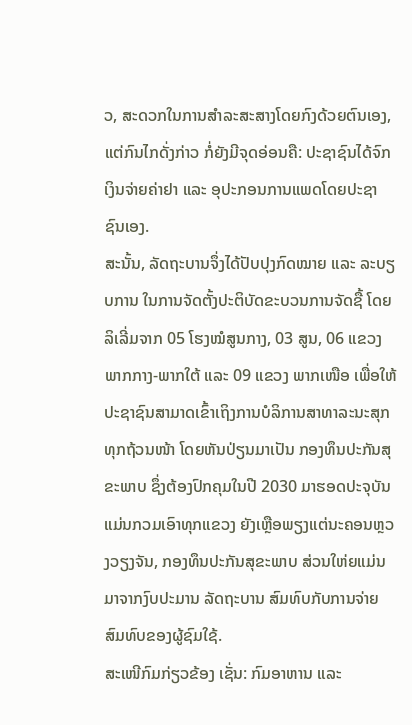ວ, ສະດວກໃນການສໍາລະສະສາງໂດຍກົງດ້ວຍຕົນເອງ, ແຕ່ກົນໄກດັ່ງກ່າວ ກໍ່ຍັງມີຈຸດອ່ອນຄື: ປະຊາຊົນໄດ້ຈົກເງິນຈ່າຍຄ່າຢາ ແລະ ອຸປະກອນການແພດໂດຍປະຊາຊົນເອງ.
ສະນັ້ນ, ລັດຖະບານຈຶ່ງໄດ້ປັບປຸງກົດໝາຍ ແລະ ລະບຽບການ ໃນການຈັດຕັ້ງປະຕິບັດຂະບວນການຈັດຊື້ ໂດຍ ລິເລີ່ມຈາກ 05 ໂຮງໝໍສູນກາງ, 03 ສູນ, 06 ແຂວງ ພາກກາງ-ພາກໃຕ້ ແລະ 09 ແຂວງ ພາກເໜືອ ເພື່ອໃຫ້ປະຊາຊົນສາມາດເຂົ້າເຖິງການບໍລິການສາທາລະນະສຸກ ທຸກຖ້ວນໜ້າ ໂດຍຫັນປ່ຽນມາເປັນ ກອງທຶນປະກັນສຸຂະພາບ ຊຶ່ງຕ້ອງປົກຄຸມໃນປີ 2030 ມາຮອດປະຈຸບັນແມ່ນກວມເອົາທຸກແຂວງ ຍັງເຫຼືອພຽງແຕ່ນະຄອນຫຼວງວຽງຈັນ, ກອງທຶນປະກັນສຸຂະພາບ ສ່ວນໃຫ່ຍແມ່ນມາຈາກງົບປະມານ ລັດຖະບານ ສົມທົບກັບການຈ່າຍສົມທົບຂອງຜູ້ຊົມໃຊ້.
ສະເໜີກົມກ່ຽວຂ້ອງ ເຊັ່ນ: ກົມອາຫານ ແລະ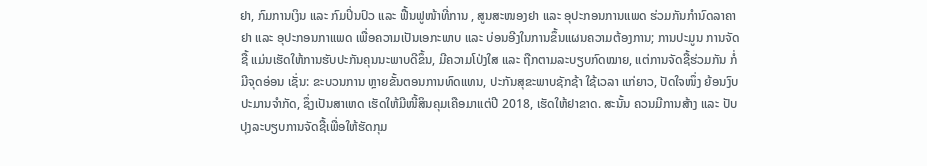ຢາ, ກົມການເງິນ ແລະ ກົມປິ່ນປົວ ແລະ ຟື້ນຟູໜ້າທີ່ການ , ສູນສະໜອງຢາ ແລະ ອຸປະກອນການແພດ ຮ່ວມກັນກຳນົດລາຄາຢາ ແລະ ອຸປະກອນກາແພດ ເພື່ອຄວາມເປັນເອກະພາບ ແລະ ບ່ອນອີງໃນການຂຶ້ນແຜນຄວາມຕ້ອງການ; ການປະມູນ ການຈັດຊື້ ແມ່ນເຮັດໃຫ້ການຮັບປະກັນຄຸນນະພາບດີຂຶ້ນ, ມີຄວາມໂປ່ງໃສ ແລະ ຖືກຕາມລະບຽບກົດໝາຍ, ແຕ່ການຈັດຊື້ຮ່ວມກັນ ກໍ່ມີຈຸດອ່ອນ ເຊັ່ນ: ຂະບວນການ ຫຼາຍຂັ້ນຕອນການທົດແທນ, ປະກັນສຸຂະພາບຊັກຊ້າ ໃຊ້ເວລາ ແກ່ຍາວ, ປັດໃຈໜຶ່ງ ຍ້ອນງົບປະມານຈຳກັດ, ຊຶ່ງເປັນສາເຫດ ເຮັດໃຫ້ມີໜີ້ສິນຄຸມເຄືອມາແຕ່ປີ 2018, ເຮັດໃຫ້ຢາຂາດ. ສະນັ້ນ ຄວນມີການສ້າງ ແລະ ປັບປຸງລະບຽບການຈັດຊື້ເພື່ອໃຫ້ຮັດກຸມ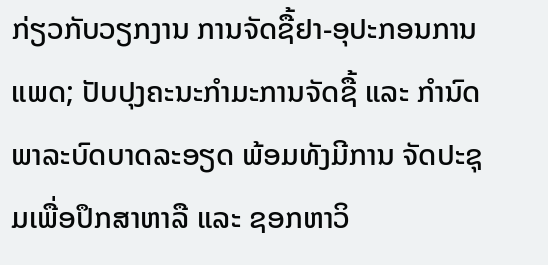ກ່ຽວກັບວຽກງານ ການຈັດຊື້ຢາ-ອຸປະກອນການແພດ; ປັບປຸງຄະນະກຳມະການຈັດຊື້ ແລະ ກຳນົດພາລະບົດບາດລະອຽດ ພ້ອມທັງມີການ ຈັດປະຊຸມເພື່ອປຶກສາຫາລື ແລະ ຊອກຫາວິ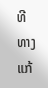ທີທາງແກ້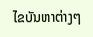ໄຂບັນຫາຕ່າງໆ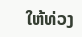ໃຫ້ທ່ວງ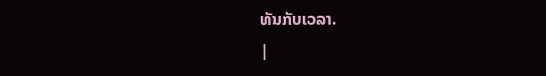ທັນກັບເວລາ.
|